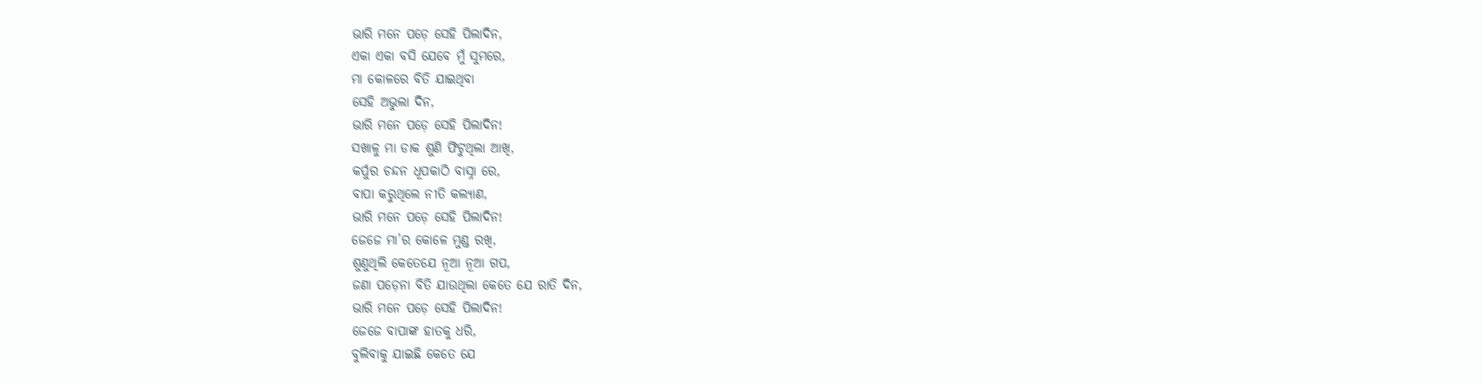ଭାରି ମନେ ପଡ଼େ ସେହି ପିଲାଦିନ,
ଏକା ଏକା ବସି ଯେବେ ମୁଁ ସୁମରେ,
ମା କୋଳରେ ବିତି ଯାଇଥିବା
ସେହି ଅଭୁଲା ଦିନ,
ଭାରି ମନେ ପଡ଼େ ସେହି ପିଲାଦିନ!
ସଖାଳୁ ମା ଡାକ ଶୁଣି ଫିଟୁଥିଲା ଆଖି,
କର୍ପୁର ଚନ୍ଦନ ଧୂପକାଠି ବାସ୍ନା ରେ,
ବାପା କରୁଥିଲେ ନୀତି କଲ୍ୟାଣ,
ଭାରି ମନେ ପଡ଼େ ସେହି ପିଲାଦିନ!
ଜେଜେ ମା’ର କୋଳେ ମୁଣ୍ଡ ରଖି,
ଶୁଣୁଥିଲି କେତେଯେ ନୂଆ ନୂଆ ଗପ,
ଜଣା ପଡ଼େନା ବିତି ଯାଉଥିଲା କେତେ ଯେ ରାତି ଦିନ,
ଭାରି ମନେ ପଡ଼େ ସେହି ପିଲାଦିନ!
ଜେଜେ ବାପାଙ୍କ ହାତକୁ ଧରି,
ବୁଲିବାକୁ ଯାଇଛି କେତେ ଯେ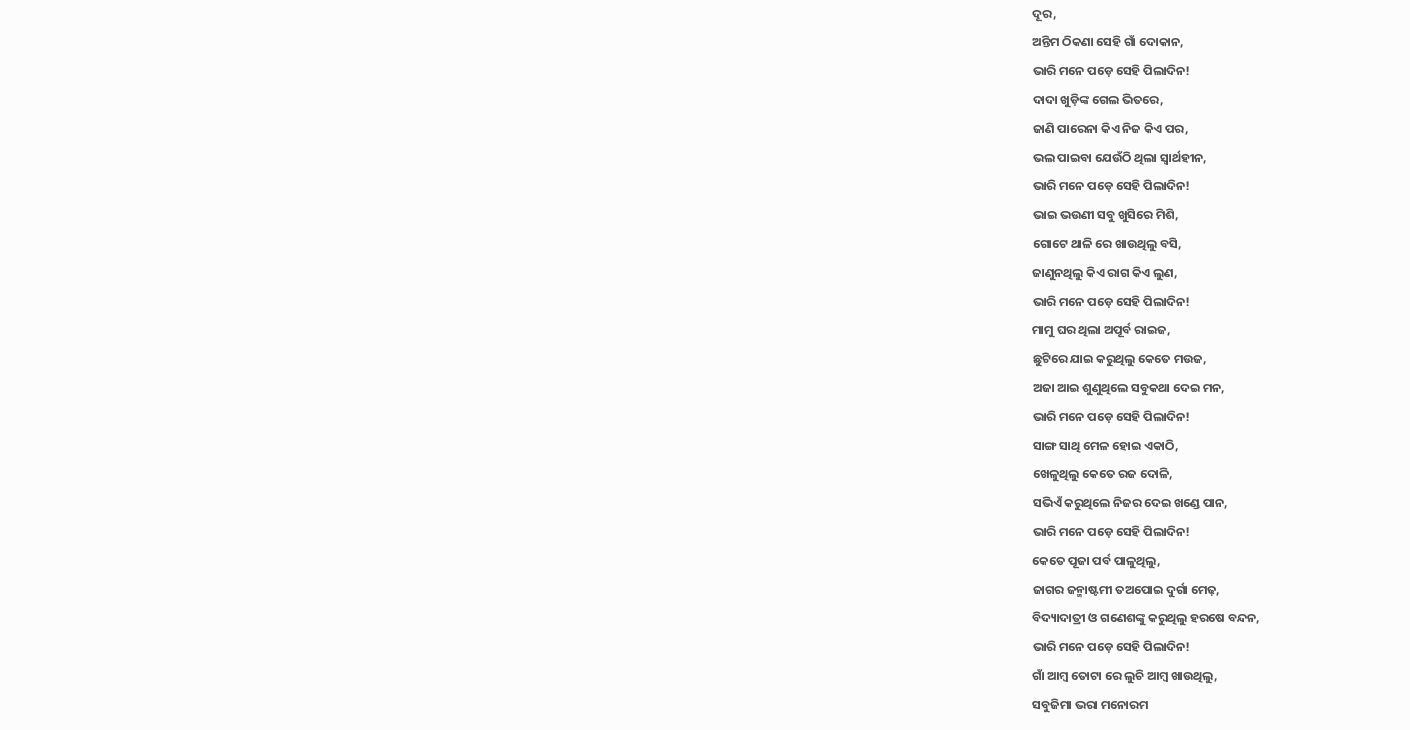ଦୂର,
ଅନ୍ତିମ ଠିକଣା ସେହି ଗାଁ ଦୋକାନ,
ଭାରି ମନେ ପଡ଼େ ସେହି ପିଲାଦିନ!
ଦାଦା ଖୁଡ଼ିଙ୍କ ଗେଲ ଭିତରେ,
ଜାଣି ପାରେନା କିଏ ନିଜ କିଏ ପର,
ଭଲ ପାଇବା ଯେଉଁଠି ଥିଲା ସ୍ୱାର୍ଥହୀନ,
ଭାରି ମନେ ପଡ଼େ ସେହି ପିଲାଦିନ!
ଭାଇ ଭଉଣୀ ସବୁ ଖୁସିରେ ମିଶି,
ଗୋଟେ ଥାଳି ରେ ଖାଉଥିଲୁ ବସି,
ଜାଣୁନଥିଲୁ କିଏ ରାଗ କିଏ ଲୁଣ,
ଭାରି ମନେ ପଡ଼େ ସେହି ପିଲାଦିନ!
ମାମୁ ଘର ଥିଲା ଅପୂର୍ବ ରାଇଜ,
ଛୁଟିରେ ଯାଇ କରୁଥିଲୁ କେତେ ମଉଜ,
ଅଜା ଆଇ ଶୁଣୁଥିଲେ ସବୁକଥା ଦେଇ ମନ,
ଭାରି ମନେ ପଡ଼େ ସେହି ପିଲାଦିନ!
ସାଙ୍ଗ ସାଥି ମେଳ ହୋଇ ଏକାଠି,
ଖେଳୁଥିଲୁ କେତେ ରଜ ଦୋଳି,
ସଭିଏଁ କରୁଥିଲେ ନିଜର ଦେଇ ଖଣ୍ଡେ ପାନ,
ଭାରି ମନେ ପଡ଼େ ସେହି ପିଲାଦିନ!
କେତେ ପୂଜା ପର୍ବ ପାଳୁଥିଲୁ,
ଜାଗର ଜନ୍ମାଷ୍ଟମୀ ତଅପୋଇ ଦୁର୍ଗା ମେଢ଼,
ବିଦ୍ୟାଦାତ୍ରୀ ଓ ଗଣେଶଙ୍କୁ କରୁଥିଲୁ ହରଷେ ବନ୍ଦନ,
ଭାରି ମନେ ପଡ଼େ ସେହି ପିଲାଦିନ!
ଗାଁ ଆମ୍ବ ତୋଟା ରେ ଲୁଚି ଆମ୍ବ ଖାଉଥିଲୁ,
ସବୁଜିମା ଭରା ମନୋରମ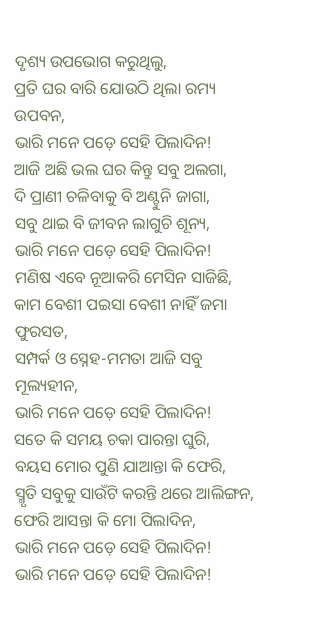ଦୃଶ୍ୟ ଉପଭୋଗ କରୁଥିଲୁ,
ପ୍ରତି ଘର ବାରି ଯୋଉଠି ଥିଲା ରମ୍ୟ ଉପବନ,
ଭାରି ମନେ ପଡ଼େ ସେହି ପିଲାଦିନ!
ଆଜି ଅଛି ଭଲ ଘର କିନ୍ତୁ ସବୁ ଅଲଗା,
ଦି ପ୍ରାଣୀ ଚଳିବାକୁ ବି ଅଣ୍ଟୁନି ଜାଗା,
ସବୁ ଥାଇ ବି ଜୀବନ ଲାଗୁଚି ଶୂନ୍ୟ,
ଭାରି ମନେ ପଡ଼େ ସେହି ପିଲାଦିନ!
ମଣିଷ ଏବେ ନୂଆକରି ମେସିନ ସାଜିଛି,
କାମ ବେଶୀ ପଇସା ବେଶୀ ନାହିଁ ଜମା ଫୁରସତ,
ସମ୍ପର୍କ ଓ ସ୍ନେହ-ମମତା ଆଜି ସବୁ ମୂଲ୍ୟହୀନ,
ଭାରି ମନେ ପଡ଼େ ସେହି ପିଲାଦିନ!
ସତେ କି ସମୟ ଚକା ପାରନ୍ତା ଘୁରି,
ବୟସ ମୋର ପୁଣି ଯାଆନ୍ତା କି ଫେରି,
ସ୍ମୃତି ସବୁକୁ ସାଉଁଟି କରନ୍ତି ଥରେ ଆଲିଙ୍ଗନ,
ଫେରି ଆସନ୍ତା କି ମୋ ପିଲାଦିନ,
ଭାରି ମନେ ପଡ଼େ ସେହି ପିଲାଦିନ!
ଭାରି ମନେ ପଡ଼େ ସେହି ପିଲାଦିନ!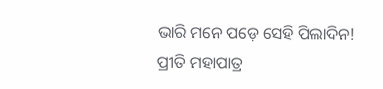ଭାରି ମନେ ପଡ଼େ ସେହି ପିଲାଦିନ!
ପ୍ରୀତି ମହାପାତ୍ର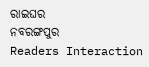ରାଇଘର
ନବରଙ୍ଗପୁର
Readers Interaction